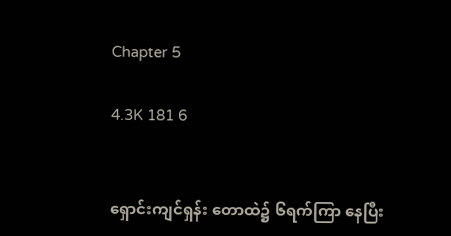Chapter 5

4.3K 181 6


ရှောင်းကျင်ရှန်း တောထဲ၌ ၆ရက်ကြာ နေပြီး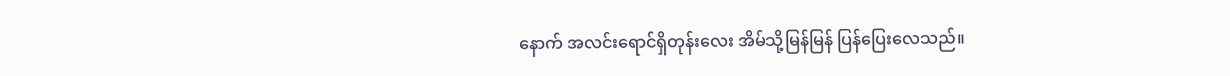နောက် အလင်းရောင်ရှိတုန်းလေး အိမ်သို့မြန်မြန် ပြန်ပြေးလေသည်။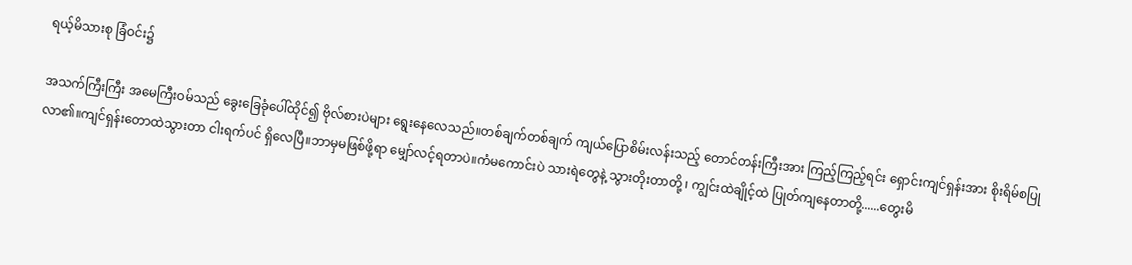ရယ့်မိသားစု ခြံဝင်း၌

အသက်ကြီးကြီး အမေကြီးဝမ်သည် ခွေးခြေခုံပေါ်ထိုင်၍ ဗိုလ်စားပဲများ ရွေးနေလေသည်။တစ်ချက်တစ်ချက် ကျယ်ပြောစိမ်းလန်းသည့် တောင်တန်းကြီးအား ကြည့်ကြည့်ရင်း ရှောင်းကျင်ရှန်းအား စိုးရိမ်စပြုလာ၏။ကျင်ရှန်းတောထဲသွားတာ ငါးရက်ပင် ရှိလေပြီ။ဘာမှမဖြစ်ဖို့ရာ မျှော်လင့်ရတာပဲ။ကံမကောင်းပဲ သားရဲတွေနဲ့ သွားတိုးတာတို့ ၊ ကျွင်းထဲချိုင့်ထဲ ပြုတ်ကျနေတာတို့......တွေးမိ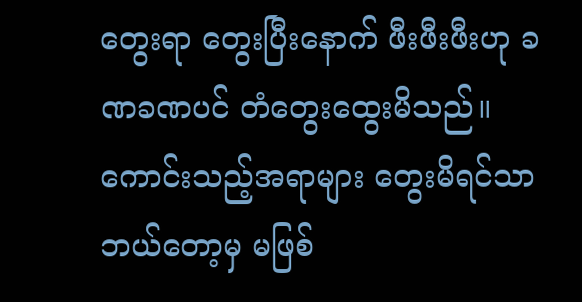တွေးရာ တွေးပြီးနောက် ဖီးဖီးဖီးဟု ခဏခဏပင် တံတွေးထွေးမိသည်။ကောင်းသည့်အရာများ တွေးမိရင်သာ ဘယ်တော့မှ မဖြစ်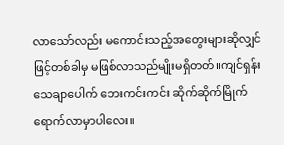လာသော်လည်း မကောင်းသည့်အတွေးများဆိုလျှင်ဖြင့်တစ်ခါမှ မဖြစ်လာသည်မျိုးမရှိတတ်။ကျင်ရှန်း သေချာပေါက် ဘေးကင်းကင်း ဆိုက်ဆိုက်မြိုက် ရောက်လာမှာပါလေး။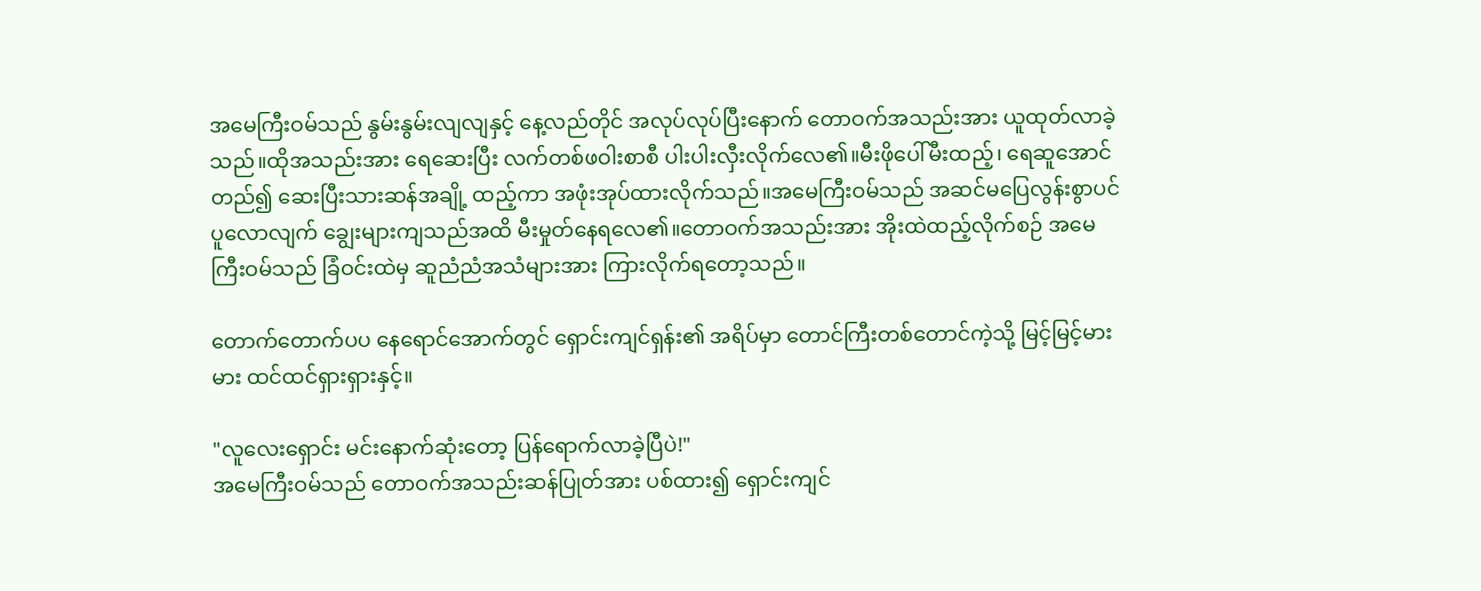အမေကြီးဝမ်သည် နွမ်းနွမ်းလျလျနှင့် နေ့လည်တိုင် အလုပ်လုပ်ပြီးနောက် တောဝက်အသည်းအား ယူထုတ်လာခဲ့သည်။ထိုအသည်းအား ရေဆေးပြီး လက်တစ်ဖဝါးစာစီ ပါးပါးလှီးလိုက်လေ၏။မီးဖိုပေါ်မီးထည့်၊ ရေဆူအောင်တည်၍ ဆေးပြီးသားဆန်အချို့ ထည့်ကာ အဖုံးအုပ်ထားလိုက်သည်။အမေကြီးဝမ်သည် အဆင်မပြေလွန်းစွာပင် ပူလောလျက် ချွေးများကျသည်အထိ မီးမှုတ်နေရလေ၏။တောဝက်အသည်းအား အိုးထဲထည့်လိုက်စဉ် အမေကြီးဝမ်သည် ခြံဝင်းထဲမှ ဆူညံညံအသံများအား ကြားလိုက်ရတော့သည်။

တောက်တောက်ပပ နေရောင်အောက်တွင် ရှောင်းကျင်ရှန်း၏ အရိပ်မှာ တောင်ကြီးတစ်တောင်ကဲ့သို့ မြင့်မြင့်မားမား ထင်ထင်ရှားရှားနှင့်။

"လူလေးရှောင်း မင်းနောက်ဆုံးတော့ ပြန်ရောက်လာခဲ့ပြီပဲ!"
အမေကြီးဝမ်သည် တောဝက်အသည်းဆန်ပြုတ်အား ပစ်ထား၍ ရှောင်းကျင်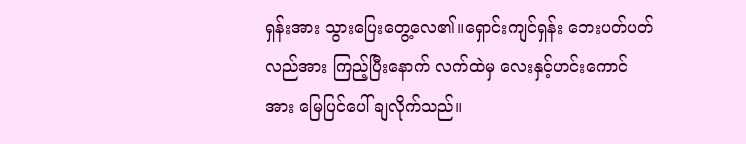ရှန်းအား သွားပြေးတွေ့လေ၏။ရှောင်းကျင်ရှန်း ဘေးပတ်ပတ်လည်အား ကြည့်ပြီးနောက် ‌လက်ထဲမှ လေးနှင့်ဟင်းကောင်အား မြေပြင်ပေါ် ချလိုက်သည်။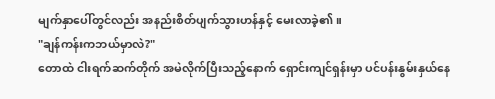မျက်နှာပေါ်တွင်လည်း အနည်းစိတ်ပျက်သွားဟန်နှင့် မေးလာခဲ့၏။
"ချန်ကန်းကဘယ်မှာလဲ?"
တောထဲ ငါးရက်ဆက်တိုက် အမဲလိုက်ပြီးသည့်နောက် ရှောင်းကျင်ရှန်းမှာ ပင်ပန်းနွမ်းနှယ်နေ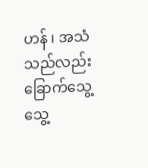ဟန် ၊ အသံသည်လည်း ခြောက်သွေ့သွေ့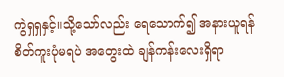ကွဲရှရှနှင့်။သို့သော်လည်း ရေသောက်၍ အနားယူရန် စိတ်ကူးပုံမရပဲ အတွေးထဲ ချန်ကန်းလေးရှိရာ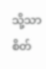သို့သာ စိတ်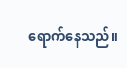ရောက်နေသည်။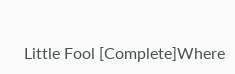Little Fool [Complete]Where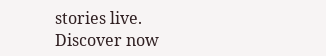stories live. Discover now